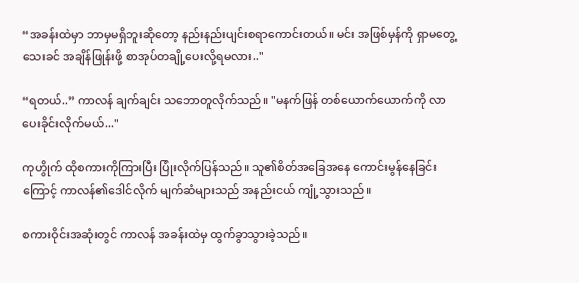“အခန်းထဲမှာ ဘာမှမရှိဘူးဆိုတော့ နည်းနည်းပျင်းစရာကောင်းတယ်။ မင်း အဖြစ်မှန်ကို ရှာမတွေ့သေးခင် အချိန်ဖြုန်းဖို့ စာအုပ်တချို့ပေးလို့ရမလား.."

“ရတယ်..” ကာလန် ချက်ချင်း သဘောတူလိုက်သည်။ "မနက်ဖြန် တစ်ယောက်ယောက်ကို လာပေးခိုင်းလိုက်မယ်..."

ကုဟွိုက် ထိုစကားကိုကြားပြီး ပြုံးလိုက်ပြန်သည်။ သူ၏စိတ်အခြေအနေ ကောင်းမွန်နေခြင်းကြောင့် ကာလန်၏ဒေါင်လိုက် မျက်ဆံများသည် အနည်းငယ် ကျုံ့သွားသည်။

စကားဝိုင်းအဆုံးတွင် ကာလန် အခန်းထဲမှ ထွက်ခွာသွားခဲ့သည်။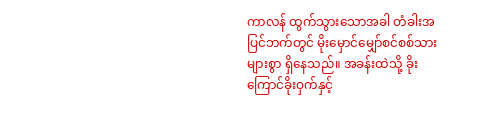ကာလန် ထွက်သွားသောအခါ တံခါးအပြင်ဘက်တွင် မိုးမှောင်မျှော်စင်စစ်သားများစွာ ရှိနေသည်။ အခန်းထဲသို့ ခိုးကြောင်ခိုးဝှက်နှင့်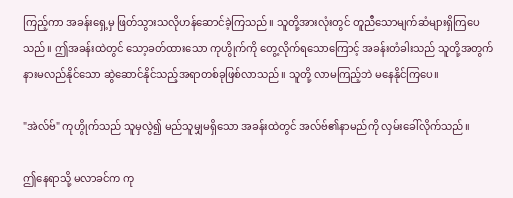ကြည့်ကာ အခန်းရှေ့မှ ဖြတ်သွားသလိုဟန်ဆောင်ခဲ့ကြသည်။ သူတို့အားလုံးတွင် တူညီသောမျက်ဆံများရှိကြပေသည်။ ဤအခန်းထဲတွင် သော့ခတ်ထားသော ကုဟွိုက်ကို တွေ့လိုက်ရသောကြောင့် အခန်းတံခါးသည် သူတို့အတွက် နားမလည်နိုင်သော ဆွဲဆောင်နိုင်သည့်အရာတစ်ခုဖြစ်လာသည်။ သူတို့ လာမကြည့်ဘဲ မနေနိုင်ကြပေ။

"အဲလ်ဗ်" ကုဟွိုက်သည် သူမှလွဲ၍ မည်သူမျှမရှိသော အခန်းထဲတွင် အလ်ဗ်၏နာမည်ကို လှမ်းခေါ်လိုက်သည်။

ဤနေရာသို့ မလာခင်က ကု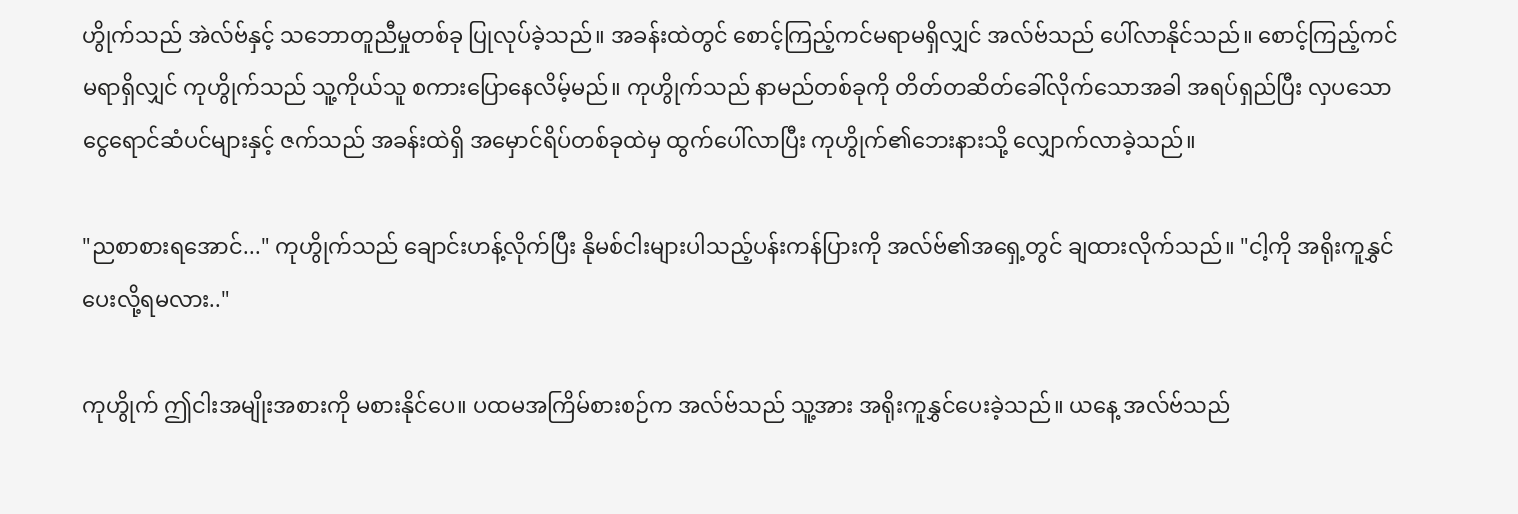ဟွိုက်သည် အဲလ်ဗ်နှင့် သဘောတူညီမှုတစ်ခု ပြုလုပ်ခဲ့သည်။ အခန်းထဲတွင် စောင့်ကြည့်ကင်မရာမရှိလျှင် အလ်ဗ်သည် ပေါ်လာနိုင်သည်။ စောင့်ကြည့်ကင်မရာရှိလျှင် ကုဟွိုက်သည် သူ့ကိုယ်သူ စကားပြောနေလိမ့်မည်။ ကုဟွိုက်သည် နာမည်တစ်ခုကို တိတ်တဆိတ်ခေါ်လိုက်သောအခါ အရပ်ရှည်ပြီး လှပသော ငွေရောင်ဆံပင်များနှင့် ဇက်သည် အခန်းထဲရှိ အမှောင်ရိပ်တစ်ခုထဲမှ ထွက်ပေါ်လာပြီး ကုဟွိုက်၏ဘေးနားသို့ လျှောက်လာခဲ့သည်။

"ညစာစားရအောင်..." ကုဟွိုက်သည် ချောင်းဟန့်လိုက်ပြီး နိုမစ်ငါးများပါသည့်ပန်းကန်ပြားကို အလ်ဗ်၏အရှေ့တွင် ချထားလိုက်သည်။ "ငါ့ကို အရိုးကူနွှင်ပေးလို့ရမလား.."

ကုဟွိုက် ဤငါးအမျိုးအစားကို မစားနိုင်ပေ။ ပထမအကြိမ်စားစဉ်က အလ်ဗ်သည် သူ့အား အရိုးကူနွှင်ပေးခဲ့သည်။ ယနေ့ အလ်ဗ်သည်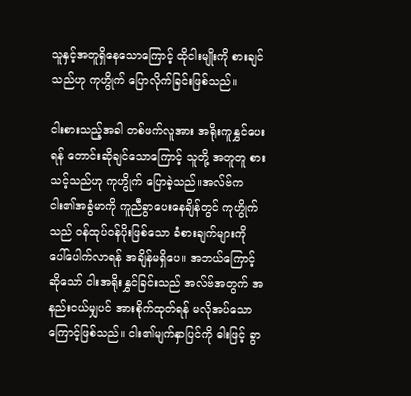သူနှင့်အတူရှိနေသောကြောင့် ထိုငါးမျိုးကို စားချင်သည်ဟု ကုဟွိုက် ပြောလိုက်ခြင်းဖြစ်သည်။

ငါးစားသည့်အခါ တစ်ဖက်လူအား အရိုးကူနွှင်ပေးရန် တောင်းဆိုချင်သောကြောင့် သူတို့ အတူတူ စားသင့်သည်ဟု ကုဟွိုက် ပြောခဲ့သည်။အလ်ဗ်က ငါး၏အခွံမာကို ကူညီခွာပေးနေချိန်တွင် ကုဟွိုက်သည် ဝန်ထုပ်ဝန်ပိုးဖြစ်သော ခံစားချက်များကို ပေါ်ပေါက်လာရန် အချိန်မရှိပေ။ အဘယ်ကြောင့်ဆိုသော် ငါးအရိုးနွှင်ခြင်းသည် အလ်ဗ်အတွက် အနည်းငယ်မျှပင် အားစိုက်ထုတ်ရန် မလိုအပ်သောကြောင့်ဖြစ်သည်။ ငါး၏မျက်နှာပြင်ကို ဓါးဖြင့် ခွာ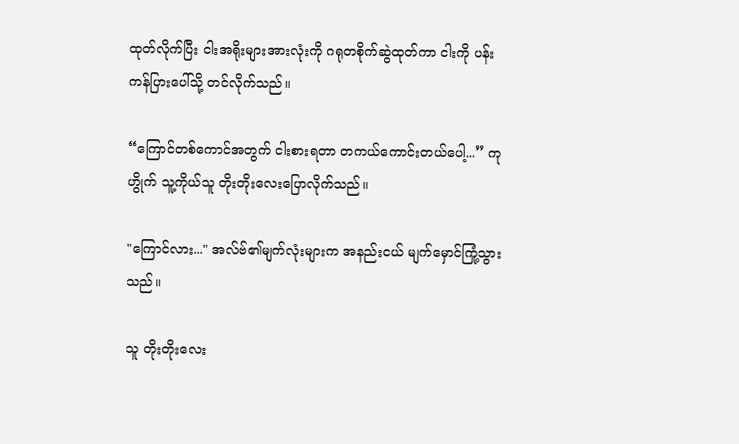ထုတ်လိုက်ပြီး ငါးအရိုးများအားလုံးကို ဂရုတစိုက်ဆွဲထုတ်ကာ ငါးကို ပန်းကန်ပြားပေါ်သို့ တင်လိုက်သည်။

“ကြောင်တစ်ကောင်အတွက် ငါးစားရတာ တကယ်ကောင်းတယ်ပေါ့...” ကုဟွိုက် သူ့ကိုယ်သူ တိုးတိုးလေးပြောလိုက်သည်။

"ကြောင်လား..." အလ်ဗ်၏မျက်လုံးများက အနည်းငယ် မျက်မှောင်ကြုံ့သွားသည်။

သူ တိုးတိုးလေး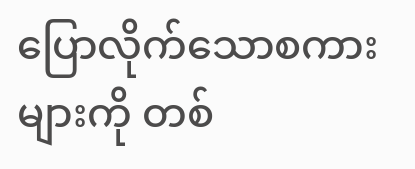ပြောလိုက်သောစကားများကို တစ်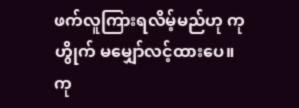ဖက်လူကြားရလိမ့်မည်ဟု ကုဟွိုက် မမျှော်လင့်ထားပေ။ ကု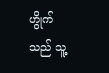ဟွိုက်သည် သူ့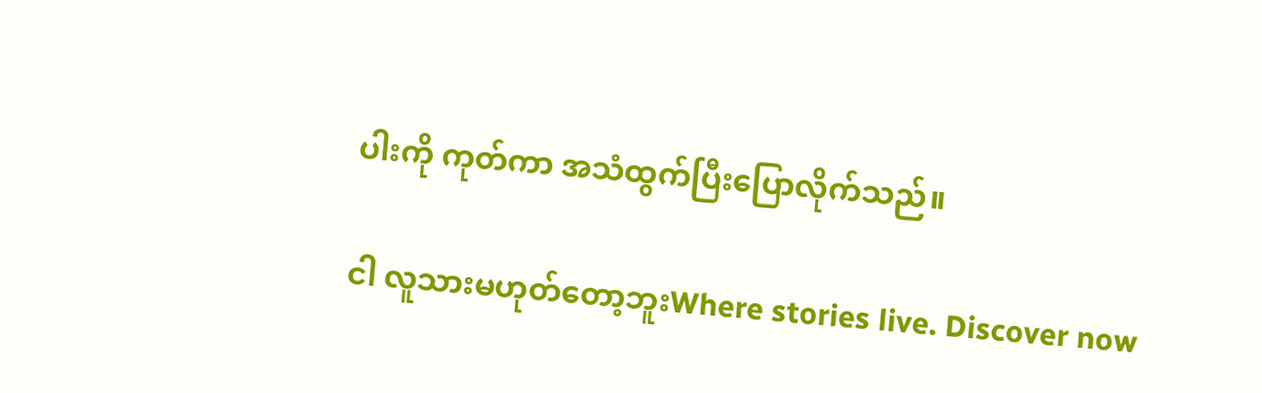ပါးကို ကုတ်ကာ အသံထွက်ပြီးပြောလိုက်သည်။

ငါ လူသားမဟုတ်တော့ဘူးWhere stories live. Discover now